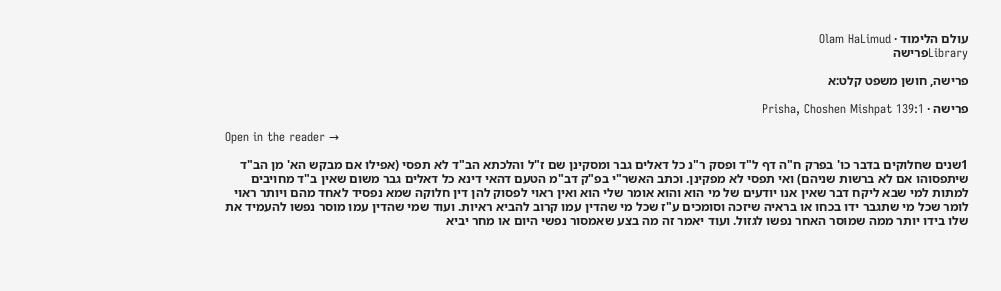עולם הלימוד · Olam HaLimud
Libraryפרישה

פרישה, חושן משפט קלט:א

פרישה · Prisha, Choshen Mishpat 139:1

Open in the reader →

1שנים שחלוקים בדבר כו' בפרק ח"ה דף ל"ד ופסק ר"נ כל דאלים גבר ומסקינן שם ז"ל והלכתא הב"ד לא תפסי (אפילו אם מבקש הא' מן הב"ד שיתפסוהו אם לא ברשות שניהם) ואי תפסי לא מפקינן. וכתב האשר"י בפ"ק דב"מ הטעם דהאי דינא כל דאלים גבר משום שאין ב"ד מחויבים למתות למי שבא ליקח דבר שאין אנו יודעים של מי הוא והוא אומר שלי הוא ואין ראוי לפסוק להן דין חלוקה שמא נפסיד לאחד מהם ויותר ראוי לומר שכל מי שתגבר ידו בכחו או בראיה שיזכה וסומכים ע"ז שכל מי שהדין עמו קרוב להביא ראיות. ועוד שמי שהדין עמו מוסר נפשו להעמיד את שלו בידו יותר ממה שמוסר האחר נפשו לגזול. ועוד יאמר זה מה בצע שאמסור נפשי היום או מחר יביא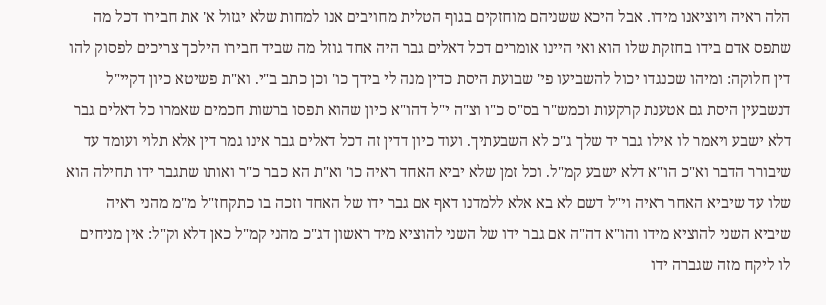הלה ראיה ויוציאנו מידו. אבל היכא ששניהם מוחזקים בגוף הטלית מחויבים אנו למחות שלא יגזול א' את חבירו דכל מה שתפס אדם בידו בחזקת שלו הוא ואי היינו אומרים דכל דאלים גבר היה אחד גוזל מה שביד חבירו הילכך צריכים לפסוק להו דין חלוקה: ומיהו שכנגדו יכול להשביעו פי' שבועת היסת כדין מנה לי בידך כו' וכן כתב ב"י. וא"ת פשיטא כיון דקיי"ל דנשבעין היסת גם אטענת קרקעות וכמש"ר בס"ס כ"ו וצ"ה י"ל דהו"א כיון שהוא תפסו ברשות חכמים שאמרו כל דאלים גבר דלא ישבע ויאמר לו אילו גבר יד שלך ג"כ לא השבעתיך. ועוד כיון דדין זה דכל דאלים גבר אינו גמר דין אלא תלוי ועומד עד שיבורר הדבר וא"כ הו"א דלא ישבע קמ"ל. וכל זמן שלא יביא האחד ראיה כו' וא"ת הא כבר כ"ר ואותו שתגבר ידו תחילה הוא שלו עד שיביא האחר ראיה וי"ל דשם לא בא אלא ללמדנו דאף אם גבר ידו של האחד וזכה בו כתקחז"ל מ"מ מהני ראיה שיביא השני להוציא מידו והו"א דה"ה אם גבר ידו של השני להוציא מיד ראשון דג"כ מהני קמ"ל כאן דלא וק"ל: אין מניחים לו ליקח מזה שגברה ידו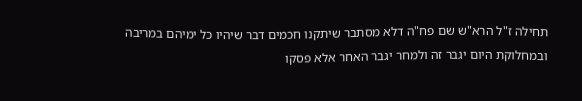תחילה ז"ל הרא"ש שם פח"ה דלא מסתבר שיתקנו חכמים דבר שיהיו כל ימיהם במריבה ובמחלוקת היום יגבר זה ולמחר יגבר האחר אלא פסקו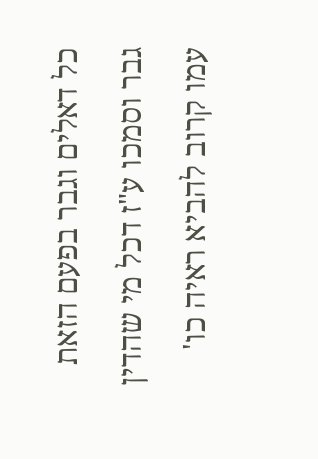כל דאלים וגבר בפעם הזאת גבר וסמכו ע"ז דכל מי שהדין עמו קרוב להביא ראיה כו'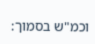וכמ"ש בסמוך: